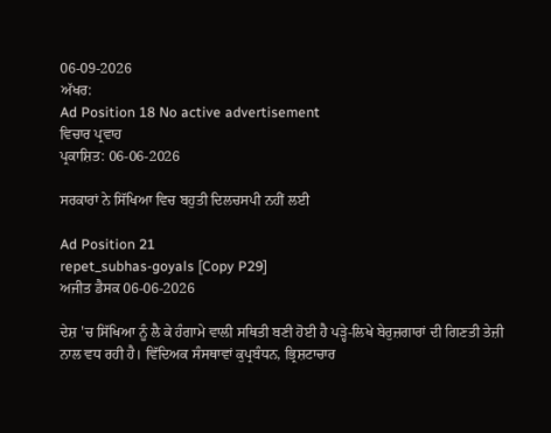06-09-2026
ਅੱਖਰ:
Ad Position 18 No active advertisement
ਵਿਚਾਰ ਪ੍ਰਵਾਹ
ਪ੍ਰਕਾਸ਼ਿਤ: 06-06-2026

ਸਰਕਾਰਾਂ ਨੇ ਸਿੱਖਿਆ ਵਿਚ ਬਹੁਤੀ ਦਿਲਚਸਪੀ ਨਹੀਂ ਲਈ

Ad Position 21
repet_subhas-goyals [Copy P29]
ਅਜੀਤ ਡੈਸਕ 06-06-2026

ਦੇਸ਼ 'ਚ ਸਿੱਖਿਆ ਨੂੰ ਲੈ ਕੇ ਹੰਗਾਮੇ ਵਾਲੀ ਸਥਿਤੀ ਬਣੀ ਹੋਈ ਹੈ ਪੜ੍ਹੇ-ਲਿਖੇ ਬੇਰੁਜ਼ਗਾਰਾਂ ਦੀ ਗਿਣਤੀ ਤੇਜ਼ੀ ਨਾਲ ਵਧ ਰਹੀ ਹੈ। ਵਿੱਦਿਅਕ ਸੰਸਥਾਵਾਂ ਕੁਪ੍ਰਬੰਧਨ, ਭ੍ਰਿਸ਼ਟਾਚਾਰ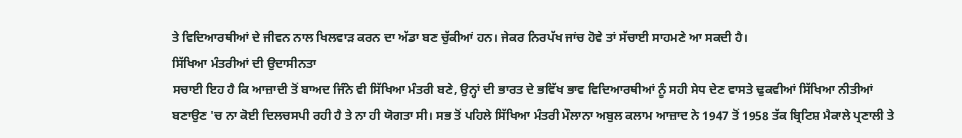ਤੇ ਵਿਦਿਆਰਥੀਆਂ ਦੇ ਜੀਵਨ ਨਾਲ ਖਿਲਵਾੜ ਕਰਨ ਦਾ ਅੱਡਾ ਬਣ ਚੁੱਕੀਆਂ ਹਨ। ਜੇਕਰ ਨਿਰਪੱਖ ਜਾਂਚ ਹੋਵੇ ਤਾਂ ਸੱਚਾਈ ਸਾਹਮਣੇ ਆ ਸਕਦੀ ਹੈ।
ਸਿੱਖਿਆ ਮੰਤਰੀਆਂ ਦੀ ਉਦਾਸੀਨਤਾ
ਸਚਾਈ ਇਹ ਹੈ ਕਿ ਆਜ਼ਾਦੀ ਤੋਂ ਬਾਅਦ ਜਿੰਨੇ ਵੀ ਸਿੱਖਿਆ ਮੰਤਰੀ ਬਣੇ, ਉਨ੍ਹਾਂ ਦੀ ਭਾਰਤ ਦੇ ਭਵਿੱਖ ਭਾਵ ਵਿਦਿਆਰਥੀਆਂ ਨੂੰ ਸਹੀ ਸੇਧ ਦੇਣ ਵਾਸਤੇ ਢੁਕਵੀਆਂ ਸਿੱਖਿਆ ਨੀਤੀਆਂ ਬਣਾਉਣ 'ਚ ਨਾ ਕੋਈ ਦਿਲਚਸਪੀ ਰਹੀ ਹੈ ਤੇ ਨਾ ਹੀ ਯੋਗਤਾ ਸੀ। ਸਭ ਤੋਂ ਪਹਿਲੇ ਸਿੱਖਿਆ ਮੰਤਰੀ ਮੌਲਾਨਾ ਅਬੁਲ ਕਲਾਮ ਆਜ਼ਾਦ ਨੇ 1947 ਤੋਂ 1958 ਤੱਕ ਬ੍ਰਿਟਿਸ਼ ਮੈਕਾਲੇ ਪ੍ਰਣਾਲੀ ਤੇ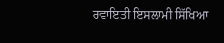ਰਵਾਇਤੀ ਇਸਲਾਮੀ ਸਿੱਖਿਆ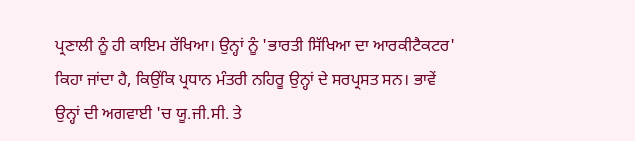ਪ੍ਰਣਾਲੀ ਨੂੰ ਹੀ ਕਾਇਮ ਰੱਖਿਆ। ਉਨ੍ਹਾਂ ਨੂੰ 'ਭਾਰਤੀ ਸਿੱਖਿਆ ਦਾ ਆਰਕੀਟੈਕਟਰ' ਕਿਹਾ ਜਾਂਦਾ ਹੈ, ਕਿਉਂਕਿ ਪ੍ਰਧਾਨ ਮੰਤਰੀ ਨਹਿਰੂ ਉਨ੍ਹਾਂ ਦੇ ਸਰਪ੍ਰਸਤ ਸਨ। ਭਾਵੇਂ ਉਨ੍ਹਾਂ ਦੀ ਅਗਵਾਈ 'ਚ ਯੂ.ਜੀ.ਸੀ. ਤੇ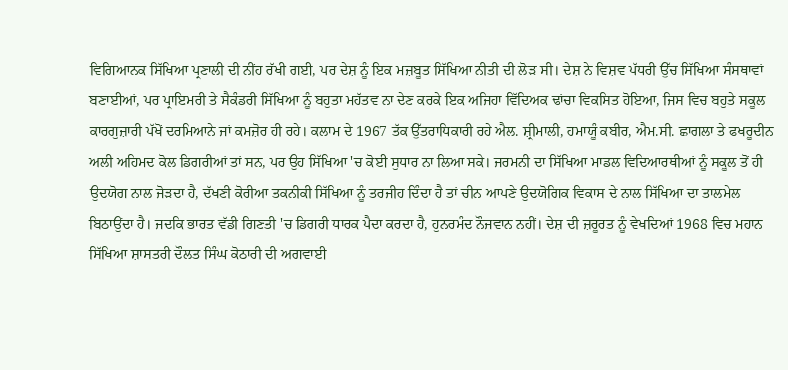ਵਿਗਿਆਨਕ ਸਿੱਖਿਆ ਪ੍ਰਣਾਲੀ ਦੀ ਨੀਂਹ ਰੱਖੀ ਗਈ, ਪਰ ਦੇਸ਼ ਨੂੰ ਇਕ ਮਜ਼ਬੂਤ ਸਿੱਖਿਆ ਨੀਤੀ ਦੀ ਲੋੜ ਸੀ। ਦੇਸ਼ ਨੇ ਵਿਸ਼ਵ ਪੱਧਰੀ ਉੱਚ ਸਿੱਖਿਆ ਸੰਸਥਾਵਾਂ ਬਣਾਈਆਂ, ਪਰ ਪ੍ਰਾਇਮਰੀ ਤੇ ਸੈਕੰਡਰੀ ਸਿੱਖਿਆ ਨੂੰ ਬਹੁਤਾ ਮਹੱਤਵ ਨਾ ਦੇਣ ਕਰਕੇ ਇਕ ਅਜਿਹਾ ਵਿੱਦਿਅਕ ਢਾਂਚਾ ਵਿਕਸਿਤ ਹੋਇਆ, ਜਿਸ ਵਿਚ ਬਹੁਤੇ ਸਕੂਲ ਕਾਰਗੁਜ਼ਾਰੀ ਪੱਖੋਂ ਦਰਮਿਆਨੇ ਜਾਂ ਕਮਜ਼ੋਰ ਹੀ ਰਹੇ। ਕਲਾਮ ਦੇ 1967 ਤੱਕ ਉੱਤਰਾਧਿਕਾਰੀ ਰਹੇ ਐਲ. ਸ਼੍ਰੀਮਾਲੀ, ਹਮਾਯੂੰ ਕਬੀਰ, ਐਮ.ਸੀ. ਛਾਗਲਾ ਤੇ ਫਖਰੂਦੀਨ ਅਲੀ ਅਹਿਮਦ ਕੋਲ ਡਿਗਰੀਆਂ ਤਾਂ ਸਨ, ਪਰ ਉਹ ਸਿੱਖਿਆ 'ਚ ਕੋਈ ਸੁਧਾਰ ਨਾ ਲਿਆ ਸਕੇ। ਜਰਮਨੀ ਦਾ ਸਿੱਖਿਆ ਮਾਡਲ ਵਿਦਿਆਰਥੀਆਂ ਨੂੰ ਸਕੂਲ ਤੋਂ ਹੀ ਉਦਯੋਗ ਨਾਲ ਜੋੜਦਾ ਹੈ, ਦੱਖਣੀ ਕੋਰੀਆ ਤਕਨੀਕੀ ਸਿੱਖਿਆ ਨੂੰ ਤਰਜੀਹ ਦਿੰਦਾ ਹੈ ਤਾਂ ਚੀਨ ਆਪਣੇ ਉਦਯੋਗਿਕ ਵਿਕਾਸ ਦੇ ਨਾਲ ਸਿੱਖਿਆ ਦਾ ਤਾਲਮੇਲ ਬਿਠਾਉਂਦਾ ਹੈ। ਜਦਕਿ ਭਾਰਤ ਵੱਡੀ ਗਿਣਤੀ 'ਚ ਡਿਗਰੀ ਧਾਰਕ ਪੈਦਾ ਕਰਦਾ ਹੈ, ਹੁਨਰਮੰਦ ਨੌਜਵਾਨ ਨਹੀਂ। ਦੇਸ਼ ਦੀ ਜ਼ਰੂਰਤ ਨੂੰ ਵੇਖਦਿਆਂ 1968 ਵਿਚ ਮਹਾਨ ਸਿੱਖਿਆ ਸ਼ਾਸਤਰੀ ਦੌਲਤ ਸਿੰਘ ਕੋਠਾਰੀ ਦੀ ਅਗਵਾਈ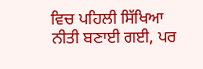ਵਿਚ ਪਹਿਲੀ ਸਿੱਖਿਆ ਨੀਤੀ ਬਣਾਈ ਗਈ, ਪਰ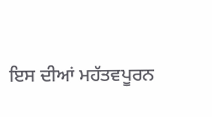ਇਸ ਦੀਆਂ ਮਹੱਤਵਪੂਰਨ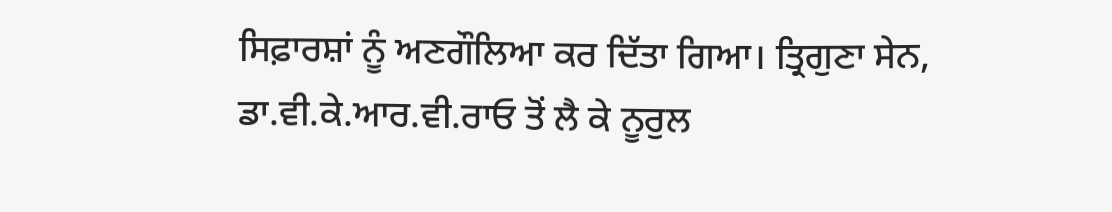ਸਿਫ਼ਾਰਸ਼ਾਂ ਨੂੰ ਅਣਗੌਲਿਆ ਕਰ ਦਿੱਤਾ ਗਿਆ। ਤ੍ਰਿਗੁਣਾ ਸੇਨ, ਡਾ.ਵੀ.ਕੇ.ਆਰ.ਵੀ.ਰਾਓ ਤੋਂ ਲੈ ਕੇ ਨੂਰੁਲ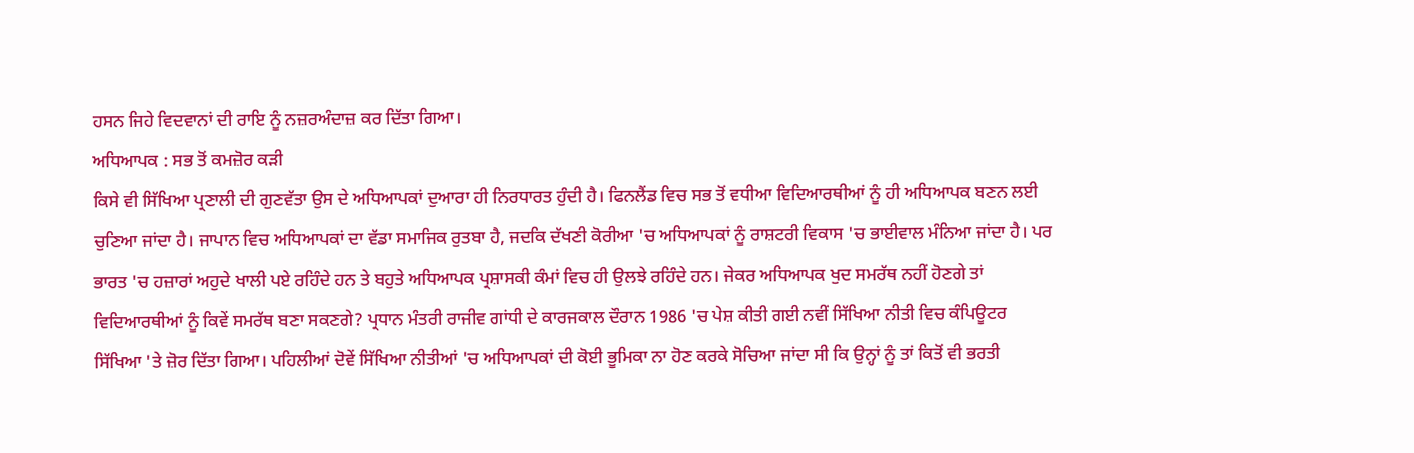ਹਸਨ ਜਿਹੇ ਵਿਦਵਾਨਾਂ ਦੀ ਰਾਇ ਨੂੰ ਨਜ਼ਰਅੰਦਾਜ਼ ਕਰ ਦਿੱਤਾ ਗਿਆ।
ਅਧਿਆਪਕ : ਸਭ ਤੋਂ ਕਮਜ਼ੋਰ ਕੜੀ
ਕਿਸੇ ਵੀ ਸਿੱਖਿਆ ਪ੍ਰਣਾਲੀ ਦੀ ਗੁਣਵੱਤਾ ਉਸ ਦੇ ਅਧਿਆਪਕਾਂ ਦੁਆਰਾ ਹੀ ਨਿਰਧਾਰਤ ਹੁੰਦੀ ਹੈ। ਫਿਨਲੈਂਡ ਵਿਚ ਸਭ ਤੋਂ ਵਧੀਆ ਵਿਦਿਆਰਥੀਆਂ ਨੂੰ ਹੀ ਅਧਿਆਪਕ ਬਣਨ ਲਈ ਚੁਣਿਆ ਜਾਂਦਾ ਹੈ। ਜਾਪਾਨ ਵਿਚ ਅਧਿਆਪਕਾਂ ਦਾ ਵੱਡਾ ਸਮਾਜਿਕ ਰੁਤਬਾ ਹੈ, ਜਦਕਿ ਦੱਖਣੀ ਕੋਰੀਆ 'ਚ ਅਧਿਆਪਕਾਂ ਨੂੰ ਰਾਸ਼ਟਰੀ ਵਿਕਾਸ 'ਚ ਭਾਈਵਾਲ ਮੰਨਿਆ ਜਾਂਦਾ ਹੈ। ਪਰ ਭਾਰਤ 'ਚ ਹਜ਼ਾਰਾਂ ਅਹੁਦੇ ਖਾਲੀ ਪਏ ਰਹਿੰਦੇ ਹਨ ਤੇ ਬਹੁਤੇ ਅਧਿਆਪਕ ਪ੍ਰਸ਼ਾਸਕੀ ਕੰਮਾਂ ਵਿਚ ਹੀ ਉਲਝੇ ਰਹਿੰਦੇ ਹਨ। ਜੇਕਰ ਅਧਿਆਪਕ ਖੁਦ ਸਮਰੱਥ ਨਹੀਂ ਹੋਣਗੇ ਤਾਂ ਵਿਦਿਆਰਥੀਆਂ ਨੂੰ ਕਿਵੇਂ ਸਮਰੱਥ ਬਣਾ ਸਕਣਗੇ? ਪ੍ਰਧਾਨ ਮੰਤਰੀ ਰਾਜੀਵ ਗਾਂਧੀ ਦੇ ਕਾਰਜਕਾਲ ਦੌਰਾਨ 1986 'ਚ ਪੇਸ਼ ਕੀਤੀ ਗਈ ਨਵੀਂ ਸਿੱਖਿਆ ਨੀਤੀ ਵਿਚ ਕੰਪਿਊਟਰ ਸਿੱਖਿਆ 'ਤੇ ਜ਼ੋਰ ਦਿੱਤਾ ਗਿਆ। ਪਹਿਲੀਆਂ ਦੋਵੇਂ ਸਿੱਖਿਆ ਨੀਤੀਆਂ 'ਚ ਅਧਿਆਪਕਾਂ ਦੀ ਕੋਈ ਭੂਮਿਕਾ ਨਾ ਹੋਣ ਕਰਕੇ ਸੋਚਿਆ ਜਾਂਦਾ ਸੀ ਕਿ ਉਨ੍ਹਾਂ ਨੂੰ ਤਾਂ ਕਿਤੋਂ ਵੀ ਭਰਤੀ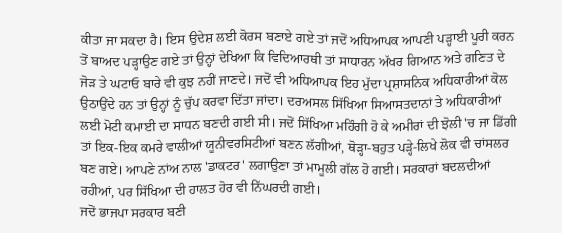ਕੀਤਾ ਜਾ ਸਕਦਾ ਹੈ। ਇਸ ਉਦੇਸ਼ ਲਈ ਕੋਰਸ ਬਣਾਏ ਗਏ ਤਾਂ ਜਦੋਂ ਅਧਿਆਪਕ ਆਪਣੀ ਪੜ੍ਹਾਈ ਪੂਰੀ ਕਰਨ ਤੋਂ ਬਾਅਦ ਪੜ੍ਹਾਉਣ ਗਏ ਤਾਂ ਉਨ੍ਹਾਂ ਦੇਖਿਆ ਕਿ ਵਿਦਿਆਰਥੀ ਤਾਂ ਸਾਧਾਰਨ ਅੱਖਰ ਗਿਆਨ ਅਤੇ ਗਣਿਤ ਦੇ ਜੋੜ ਤੇ ਘਟਾਓ ਬਾਰੇ ਵੀ ਕੁਝ ਨਹੀਂ ਜਾਣਦੇ। ਜਦੋਂ ਵੀ ਅਧਿਆਪਕ ਇਹ ਮੁੱਦਾ ਪ੍ਰਸ਼ਾਸਨਿਕ ਅਧਿਕਾਰੀਆਂ ਕੋਲ ਉਠਾਉਂਦੇ ਹਨ ਤਾਂ ਉਨ੍ਹਾਂ ਨੂੰ ਚੁੱਪ ਕਰਵਾ ਦਿੱਤਾ ਜਾਂਦਾ। ਦਰਅਸਲ ਸਿੱਖਿਆ ਸਿਆਸਤਦਾਨਾਂ ਤੇ ਅਧਿਕਾਰੀਆਂ ਲਈ ਮੋਟੀ ਕਮਾਈ ਦਾ ਸਾਧਨ ਬਣਦੀ ਗਈ ਸੀ। ਜਦੋਂ ਸਿੱਖਿਆ ਮਹਿੰਗੀ ਹੋ ਕੇ ਅਮੀਰਾਂ ਦੀ ਝੋਲੀ 'ਚ ਜਾ ਡਿੱਗੀ ਤਾਂ ਇਕ-ਇਕ ਕਮਰੇ ਵਾਲੀਆਂ ਯੂਨੀਵਰਸਿਟੀਆਂ ਬਣਨ ਲੱਗੀਆਂ, ਥੋੜ੍ਹਾ-ਬਹੁਤ ਪੜ੍ਹੇ-ਲਿਖੇ ਲੋਕ ਵੀ ਚਾਂਸਲਰ ਬਣ ਗਏ। ਆਪਣੇ ਨਾਂਅ ਨਾਲ 'ਡਾਕਟਰ' ਲਗਾਉਣਾ ਤਾਂ ਮਾਮੂਲੀ ਗੱਲ ਹੋ ਗਈ। ਸਰਕਾਰਾਂ ਬਦਲਦੀਆਂ ਰਹੀਆਂ, ਪਰ ਸਿੱਖਿਆ ਦੀ ਹਾਲਤ ਹੋਰ ਵੀ ਨਿੱਘਰਦੀ ਗਈ।
ਜਦੋਂ ਭਾਜਪਾ ਸਰਕਾਰ ਬਣੀ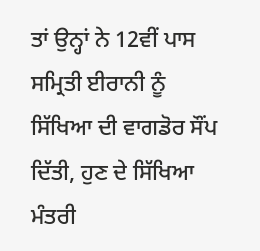ਤਾਂ ਉਨ੍ਹਾਂ ਨੇ 12ਵੀਂ ਪਾਸ ਸਮ੍ਰਿਤੀ ਈਰਾਨੀ ਨੂੰ ਸਿੱਖਿਆ ਦੀ ਵਾਗਡੋਰ ਸੌਂਪ ਦਿੱਤੀ, ਹੁਣ ਦੇ ਸਿੱਖਿਆ ਮੰਤਰੀ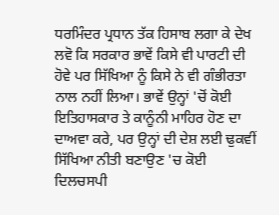ਧਰਮਿੰਦਰ ਪ੍ਰਧਾਨ ਤੱਕ ਹਿਸਾਬ ਲਗਾ ਕੇ ਦੇਖ ਲਵੋ ਕਿ ਸਰਕਾਰ ਭਾਵੇਂ ਕਿਸੇ ਵੀ ਪਾਰਟੀ ਦੀ ਹੋਵੇ ਪਰ ਸਿੱਖਿਆ ਨੂੰ ਕਿਸੇ ਨੇ ਵੀ ਗੰਭੀਰਤਾ ਨਾਲ ਨਹੀਂ ਲਿਆ। ਭਾਵੇਂ ਉਨ੍ਹਾਂ 'ਚੋਂ ਕੋਈ ਇਤਿਹਾਸਕਾਰ ਤੇ ਕਾਨੂੰਨੀ ਮਾਹਿਰ ਹੋਣ ਦਾ ਦਾਅਵਾ ਕਰੇ, ਪਰ ਉਨ੍ਹਾਂ ਦੀ ਦੇਸ਼ ਲਈ ਢੁਕਵੀਂ ਸਿੱਖਿਆ ਨੀਤੀ ਬਣਾਉਣ 'ਚ ਕੋਈ ਦਿਲਚਸਪੀ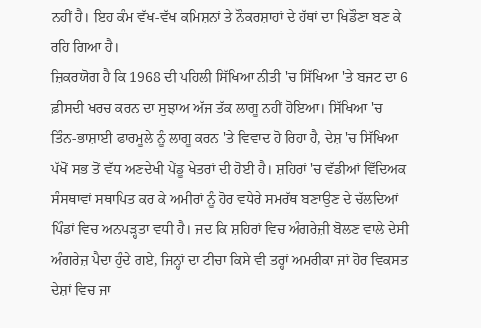ਨਹੀਂ ਹੈ। ਇਹ ਕੰਮ ਵੱਖ-ਵੱਖ ਕਮਿਸ਼ਨਾਂ ਤੇ ਨੌਕਰਸ਼ਾਹਾਂ ਦੇ ਹੱਥਾਂ ਦਾ ਖਿਡੌਣਾ ਬਣ ਕੇ ਰਹਿ ਗਿਆ ਹੈ।
ਜ਼ਿਕਰਯੋਗ ਹੈ ਕਿ 1968 ਦੀ ਪਹਿਲੀ ਸਿੱਖਿਆ ਨੀਤੀ 'ਚ ਸਿੱਖਿਆ 'ਤੇ ਬਜਟ ਦਾ 6 ਫ਼ੀਸਦੀ ਖਰਚ ਕਰਨ ਦਾ ਸੁਝਾਅ ਅੱਜ ਤੱਕ ਲਾਗੂ ਨਹੀਂ ਹੋਇਆ। ਸਿੱਖਿਆ 'ਚ ਤਿੰਨ-ਭਾਸ਼ਾਈ ਫਾਰਮੂਲੇ ਨੂੰ ਲਾਗੂ ਕਰਨ 'ਤੇ ਵਿਵਾਦ ਹੋ ਰਿਹਾ ਹੈ, ਦੇਸ਼ 'ਚ ਸਿੱਖਿਆ ਪੱਖੋਂ ਸਭ ਤੋਂ ਵੱਧ ਅਣਦੇਖੀ ਪੇਂਡੂ ਖੇਤਰਾਂ ਦੀ ਹੋਈ ਹੈ। ਸ਼ਹਿਰਾਂ 'ਚ ਵੱਡੀਆਂ ਵਿੱਦਿਅਕ ਸੰਸਥਾਵਾਂ ਸਥਾਪਿਤ ਕਰ ਕੇ ਅਮੀਰਾਂ ਨੂੰ ਹੋਰ ਵਧੇਰੇ ਸਮਰੱਥ ਬਣਾਉਣ ਦੇ ਚੱਲਦਿਆਂ ਪਿੰਡਾਂ ਵਿਚ ਅਨਪੜ੍ਹਤਾ ਵਧੀ ਹੈ। ਜਦ ਕਿ ਸ਼ਹਿਰਾਂ ਵਿਚ ਅੰਗਰੇਜ਼ੀ ਬੋਲਣ ਵਾਲੇ ਦੇਸੀ ਅੰਗਰੇਜ਼ ਪੈਦਾ ਹੁੰਦੇ ਗਏ, ਜਿਨ੍ਹਾਂ ਦਾ ਟੀਚਾ ਕਿਸੇ ਵੀ ਤਰ੍ਹਾਂ ਅਮਰੀਕਾ ਜਾਂ ਹੋਰ ਵਿਕਸਤ ਦੇਸ਼ਾਂ ਵਿਚ ਜਾ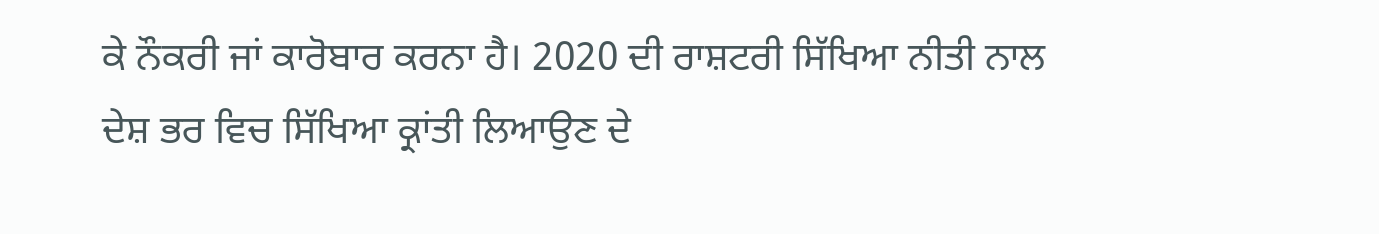ਕੇ ਨੌਕਰੀ ਜਾਂ ਕਾਰੋਬਾਰ ਕਰਨਾ ਹੈ। 2020 ਦੀ ਰਾਸ਼ਟਰੀ ਸਿੱਖਿਆ ਨੀਤੀ ਨਾਲ ਦੇਸ਼ ਭਰ ਵਿਚ ਸਿੱਖਿਆ ਕ੍ਰਾਂਤੀ ਲਿਆਉਣ ਦੇ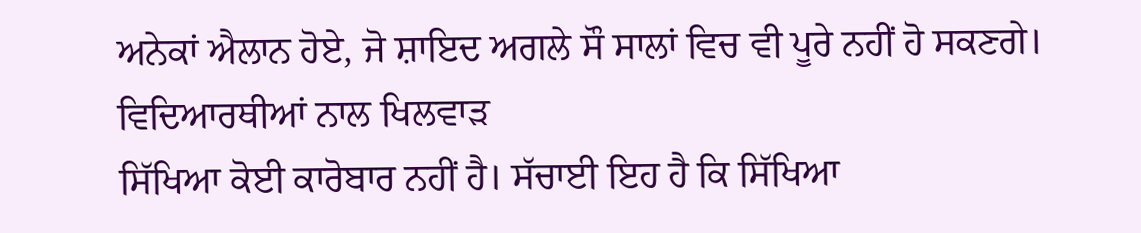ਅਨੇਕਾਂ ਐਲਾਨ ਹੋਏ, ਜੋ ਸ਼ਾਇਦ ਅਗਲੇ ਸੌ ਸਾਲਾਂ ਵਿਚ ਵੀ ਪੂਰੇ ਨਹੀਂ ਹੋ ਸਕਣਗੇ।
ਵਿਦਿਆਰਥੀਆਂ ਨਾਲ ਖਿਲਵਾੜ
ਸਿੱਖਿਆ ਕੋਈ ਕਾਰੋਬਾਰ ਨਹੀਂ ਹੈ। ਸੱਚਾਈ ਇਹ ਹੈ ਕਿ ਸਿੱਖਿਆ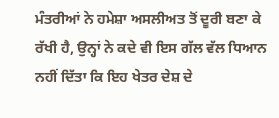ਮੰਤਰੀਆਂ ਨੇ ਹਮੇਸ਼ਾ ਅਸਲੀਅਤ ਤੋਂ ਦੂਰੀ ਬਣਾ ਕੇ ਰੱਖੀ ਹੈ, ਉਨ੍ਹਾਂ ਨੇ ਕਦੇ ਵੀ ਇਸ ਗੱਲ ਵੱਲ ਧਿਆਨ ਨਹੀਂ ਦਿੱਤਾ ਕਿ ਇਹ ਖੇਤਰ ਦੇਸ਼ ਦੇ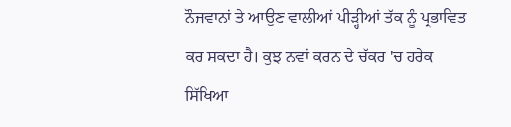ਨੌਜਵਾਨਾਂ ਤੇ ਆਉਣ ਵਾਲੀਆਂ ਪੀੜ੍ਹੀਆਂ ਤੱਕ ਨੂੰ ਪ੍ਰਭਾਵਿਤ ਕਰ ਸਕਦਾ ਹੈ। ਕੁਝ ਨਵਾਂ ਕਰਨ ਦੇ ਚੱਕਰ 'ਚ ਹਰੇਕ ਸਿੱਖਿਆ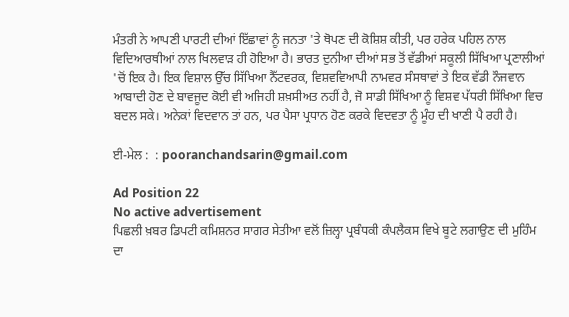ਮੰਤਰੀ ਨੇ ਆਪਣੀ ਪਾਰਟੀ ਦੀਆਂ ਇੱਛਾਵਾਂ ਨੂੰ ਜਨਤਾ 'ਤੇ ਥੋਪਣ ਦੀ ਕੋਸ਼ਿਸ਼ ਕੀਤੀ, ਪਰ ਹਰੇਕ ਪਹਿਲ ਨਾਲ ਵਿਦਿਆਰਥੀਆਂ ਨਾਲ ਖਿਲਵਾੜ ਹੀ ਹੋਇਆ ਹੈ। ਭਾਰਤ ਦੁਨੀਆ ਦੀਆਂ ਸਭ ਤੋਂ ਵੱਡੀਆਂ ਸਕੂਲੀ ਸਿੱਖਿਆ ਪ੍ਰਣਾਲੀਆਂ 'ਚੋਂ ਇਕ ਹੈ। ਇਕ ਵਿਸ਼ਾਲ ਉੱਚ ਸਿੱਖਿਆ ਨੈੱਟਵਰਕ, ਵਿਸ਼ਵਵਿਆਪੀ ਨਾਮਵਰ ਸੰਸਥਾਵਾਂ ਤੇ ਇਕ ਵੱਡੀ ਨੌਜਵਾਨ ਆਬਾਦੀ ਹੋਣ ਦੇ ਬਾਵਜੂਦ ਕੋਈ ਵੀ ਅਜਿਹੀ ਸ਼ਖ਼ਸੀਅਤ ਨਹੀਂ ਹੈ, ਜੋ ਸਾਡੀ ਸਿੱਖਿਆ ਨੂੰ ਵਿਸ਼ਵ ਪੱਧਰੀ ਸਿੱਖਿਆ ਵਿਚ ਬਦਲ ਸਕੇ। ਅਨੇਕਾਂ ਵਿਦਵਾਨ ਤਾਂ ਹਨ, ਪਰ ਪੈਸਾ ਪ੍ਰਧਾਨ ਹੋਣ ਕਰਕੇ ਵਿਦਵਤਾ ਨੂੰ ਮੂੰਹ ਦੀ ਖਾਣੀ ਪੈ ਰਹੀ ਹੈ।

ਈ-ਮੇਲ :  : pooranchandsarin@gmail.com

Ad Position 22
No active advertisement
ਪਿਛਲੀ ਖ਼ਬਰ ਡਿਪਟੀ ਕਮਿਸ਼ਨਰ ਸਾਗਰ ਸੇਤੀਆ ਵਲੋਂ ਜ਼ਿਲ੍ਹਾ ਪ੍ਰਬੰਧਕੀ ਕੰਪਲੈਕਸ ਵਿਖੇ ਬੂਟੇ ਲਗਾਉਣ ਦੀ ਮੁਹਿੰਮ ਦਾ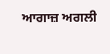ਆਗਾਜ਼ ਅਗਲੀ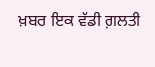ਖ਼ਬਰ ਇਕ ਵੱਡੀ ਗ਼ਲਤੀ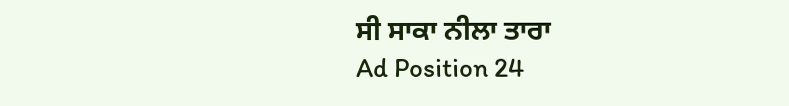ਸੀ ਸਾਕਾ ਨੀਲਾ ਤਾਰਾ
Ad Position 24